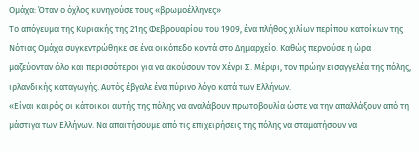Ομάχα: Όταν ο όχλος κυνηγούσε τους «βρωμοέλληνες»
Το απόγευμα της Κυριακής της 21ης Φεβρουαρίου του 1909, ένα πλήθος χιλίων περίπου κατοίκων της Νότιας Ομάχα συγκεντρώθηκε σε ένα οικόπεδο κοντά στο Δημαρχείο. Καθώς περνούσε η ώρα μαζεύονταν όλο και περισσότεροι για να ακούσουν τον Χένρι Σ. Μέρφι, τον πρώην εισαγγελέα της πόλης, ιρλανδικής καταγωγής. Αυτός έβγαλε ένα πύρινο λόγο κατά των Ελλήνων.
«Είναι καιρός οι κάτοικοι αυτής της πόλης να αναλάβουν πρωτοβουλία ώστε να την απαλλάξουν από τη μάστιγα των Ελλήνων. Να απαιτήσουμε από τις επιχειρήσεις της πόλης να σταματήσουν να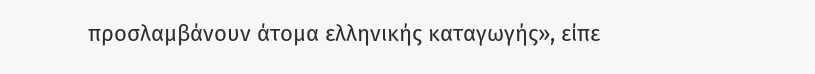προσλαμβάνουν άτομα ελληνικής καταγωγής», είπε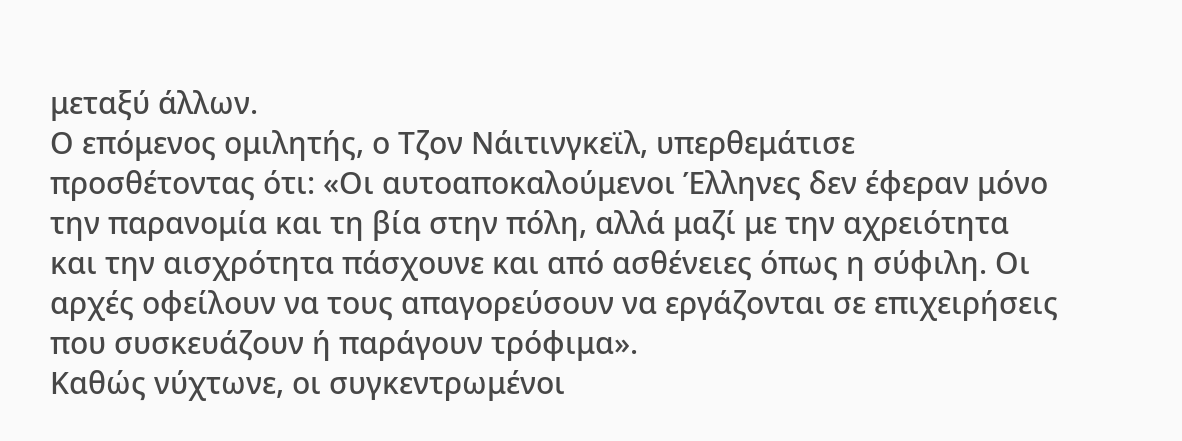μεταξύ άλλων.
Ο επόμενος ομιλητής, ο Τζον Νάιτινγκεϊλ, υπερθεμάτισε προσθέτοντας ότι: «Οι αυτοαποκαλούμενοι Έλληνες δεν έφεραν μόνο την παρανομία και τη βία στην πόλη, αλλά μαζί με την αχρειότητα και την αισχρότητα πάσχουνε και από ασθένειες όπως η σύφιλη. Οι αρχές οφείλουν να τους απαγορεύσουν να εργάζονται σε επιχειρήσεις που συσκευάζουν ή παράγουν τρόφιμα».
Καθώς νύχτωνε, οι συγκεντρωμένοι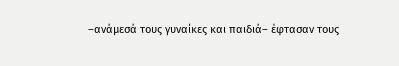–ανάμεσά τους γυναίκες και παιδιά– έφτασαν τους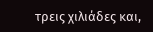τρεις χιλιάδες και,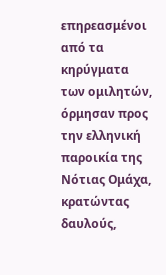επηρεασμένοι από τα κηρύγματα των ομιλητών, όρμησαν προς την ελληνική παροικία της Νότιας Ομάχα, κρατώντας δαυλούς,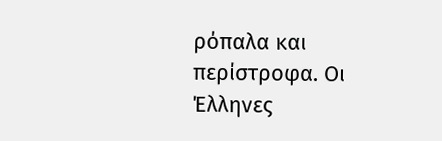ρόπαλα και περίστροφα. Οι Έλληνες